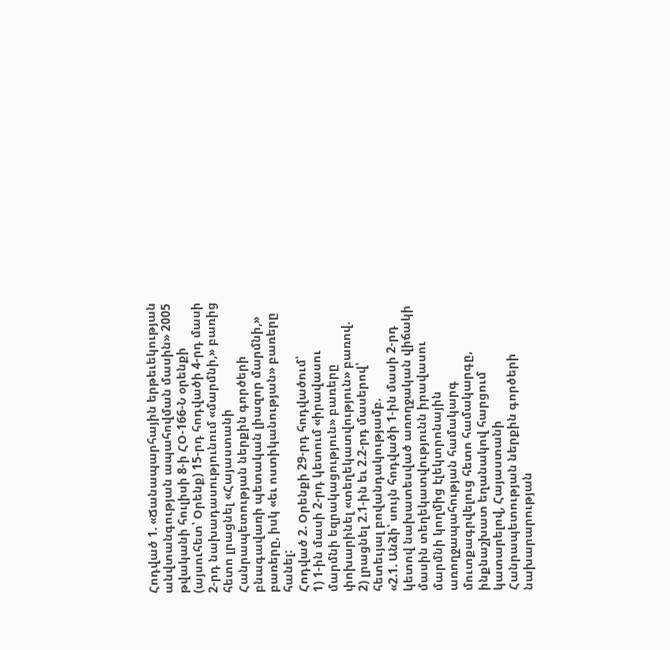Հոդված 1. «Ճանապարհային երթեւեկության անվտանգության ապահովման մասին» 2005 թվականի հուլիսի 8-ի ՀՕ-166-Ն օրենքի (այսուհետ՝ Օրենք) 15-րդ հոդվածի 4-րդ մասի 2-րդ նախադասությունում «մարմնի,» բառից հետո լրացնել «Հայաստանի Հանրապետության ներքին գործերի բնագավառի պետական լիազոր մարմնի,» բառերը, իսկ «եւ ոստիկանության» բառերը հանել:
Հոդված 2. Օրենքի 29-րդ հոդվածում՝
1) 1-ին մասի 2-րդ կետում «իրավասու մարմնի եզրակացություն» բառերը փոխարինել «տեղեկատվություն» բառով.
2) լրացնել 2.1-ին եւ 2.2-րդ մասերով՝ հետեւյալ բովանդակությամբ.
«2.1. Անձի՝ սույն հոդվածի 1-ին մասի 2-րդ կետով նախատեսված առողջական վիճակի մասին տեղեկատվությունն իրավասու մարմնի կողմից էլեկտրոնային առողջապահության համակարգ մուտքագրվելուց հետո համակարգը, ինքնաշխատ եղանակով հարցում կատարելով, Հայաստանի Հանրապետության ներքին գործերի նախարարության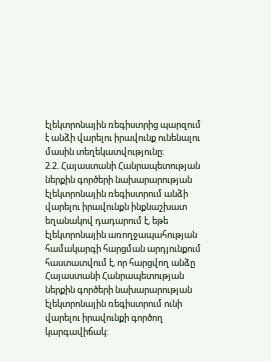էլեկտրոնային ռեգիստրից պարզում է անձի վարելու իրավունք ունենալու մասին տեղեկատվությունը:
2.2. Հայաստանի Հանրապետության ներքին գործերի նախարարության էլեկտրոնային ռեգիստրում անձի վարելու իրավունքն ինքնաշխատ եղանակով դադարում է, եթե էլեկտրոնային առողջապահության համակարգի հարցման արդյունքում հաստատվում է, որ հարցվող անձը Հայաստանի Հանրապետության ներքին գործերի նախարարության էլեկտրոնային ռեգիստրում ունի վարելու իրավունքի գործող կարգավիճակ: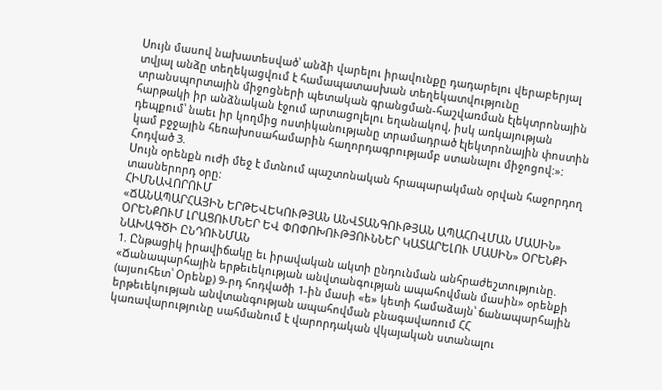Սույն մասով նախատեսված՝ անձի վարելու իրավունքը դադարելու վերաբերյալ տվյալ անձը տեղեկացվում է համապատասխան տեղեկատվությունը տրանսպորտային միջոցների պետական գրանցման-հաշվառման էլեկտրոնային հարթակի իր անձնական էջում արտացոլելու եղանակով, իսկ առկայության դեպքում՝ նաեւ իր կողմից ոստիկանությանը տրամադրած էլեկտրոնային փոստին կամ բջջային հեռախոսահամարին հաղորդագրությամբ ստանալու միջոցով:»:
Հոդված 3.
Սույն օրենքն ուժի մեջ է մտնում պաշտոնական հրապարակման օրվան հաջորդող տասներորդ օրը:
ՀԻՄՆԱՎՈՐՈՒՄ
«ՃԱՆԱՊԱՐՀԱՅԻՆ ԵՐԹԵՎԵԿՈՒԹՅԱՆ ԱՆՎՏԱՆԳՈՒԹՅԱՆ ԱՊԱՀՈՎՄԱՆ ՄԱՍԻՆ» ՕՐԵՆՔՈՒՄ ԼՐԱՑՈՒՄՆԵՐ ԵՎ ՓՈՓՈԽՈՒԹՅՈՒՆՆԵՐ ԿԱՏԱՐԵԼՈՒ ՄԱՍԻՆ» ՕՐԵՆՔԻ ՆԱԽԱԳԾԻ ԸՆԴՈՒՆՄԱՆ
1. Ընթացիկ իրավիճակը եւ իրավական ակտի ընդունման անհրաժեշտությունը.
«Ճանապարհային երթեւեկության անվտանգության ապահովման մասին» օրենքի (այսուհետ՝ Օրենք) 9-րդ հոդվածի 1-ին մասի «ե» կետի համաձայն՝ ճանապարհային երթեւեկության անվտանգության ապահովման բնագավառում ՀՀ կառավարությունը սահմանում է վարորդական վկայական ստանալու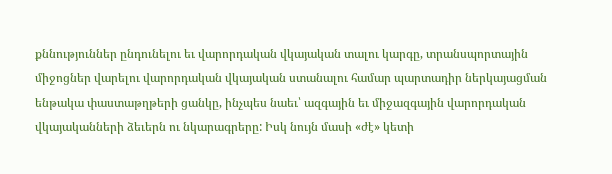քննություններ ընդունելու եւ վարորդական վկայական տալու կարգը, տրանսպորտային միջոցներ վարելու վարորդական վկայական ստանալու համար պարտադիր ներկայացման ենթակա փաստաթղթերի ցանկը, ինչպես նաեւ՝ ազգային եւ միջազգային վարորդական վկայականների ձեւերն ու նկարագրերը: Իսկ նույն մասի «ժէ» կետի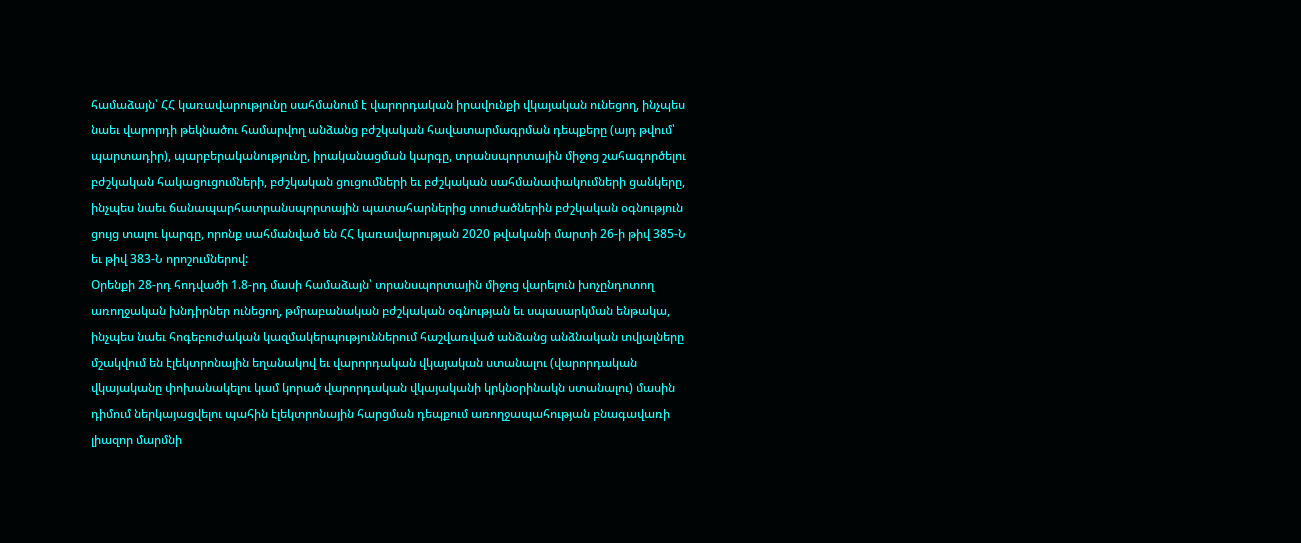համաձայն՝ ՀՀ կառավարությունը սահմանում է վարորդական իրավունքի վկայական ունեցող, ինչպես նաեւ վարորդի թեկնածու համարվող անձանց բժշկական հավատարմագրման դեպքերը (այդ թվում՝ պարտադիր), պարբերականությունը, իրականացման կարգը, տրանսպորտային միջոց շահագործելու բժշկական հակացուցումների, բժշկական ցուցումների եւ բժշկական սահմանափակումների ցանկերը, ինչպես նաեւ ճանապարհատրանսպորտային պատահարներից տուժածներին բժշկական օգնություն ցույց տալու կարգը, որոնք սահմանված են ՀՀ կառավարության 2020 թվականի մարտի 26-ի թիվ 385-Ն եւ թիվ 383-Ն որոշումներով:
Օրենքի 28-րդ հոդվածի 1.8-րդ մասի համաձայն՝ տրանսպորտային միջոց վարելուն խոչընդոտող առողջական խնդիրներ ունեցող, թմրաբանական բժշկական օգնության եւ սպասարկման ենթակա, ինչպես նաեւ հոգեբուժական կազմակերպություններում հաշվառված անձանց անձնական տվյալները մշակվում են էլեկտրոնային եղանակով եւ վարորդական վկայական ստանալու (վարորդական վկայականը փոխանակելու կամ կորած վարորդական վկայականի կրկնօրինակն ստանալու) մասին դիմում ներկայացվելու պահին էլեկտրոնային հարցման դեպքում առողջապահության բնագավառի լիազոր մարմնի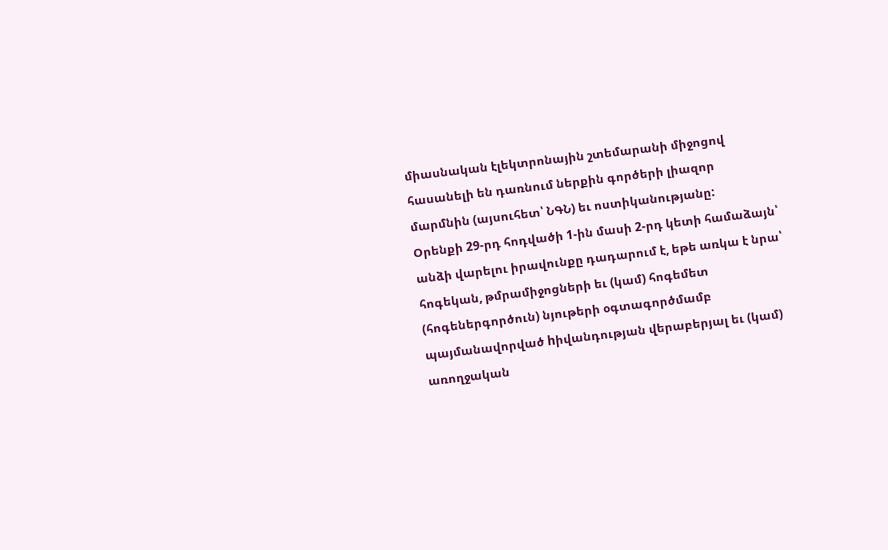միասնական էլեկտրոնային շտեմարանի միջոցով հասանելի են դառնում ներքին գործերի լիազոր մարմնին (այսուհետ՝ ՆԳՆ) եւ ոստիկանությանը:
Օրենքի 29-րդ հոդվածի 1-ին մասի 2-րդ կետի համաձայն՝ անձի վարելու իրավունքը դադարում է, եթե առկա է նրա՝ հոգեկան, թմրամիջոցների եւ (կամ) հոգեմետ (հոգեներգործուն) նյութերի օգտագործմամբ պայմանավորված hիվանդության վերաբերյալ եւ (կամ) առողջական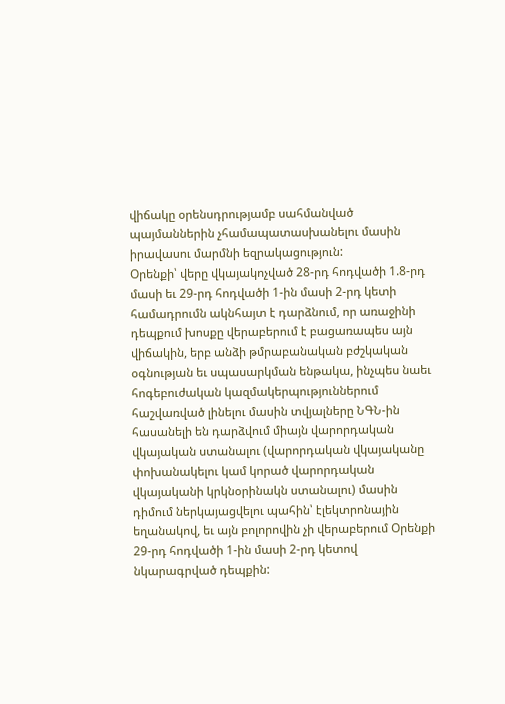վիճակը օրենսդրությամբ սահմանված պայմաններին չհամապատասխանելու մասին իրավասու մարմնի եզրակացություն:
Օրենքի՝ վերը վկայակոչված 28-րդ հոդվածի 1.8-րդ մասի եւ 29-րդ հոդվածի 1-ին մասի 2-րդ կետի համադրումն ակնհայտ է դարձնում, որ առաջինի դեպքում խոսքը վերաբերում է բացառապես այն վիճակին, երբ անձի թմրաբանական բժշկական օգնության եւ սպասարկման ենթակա, ինչպես նաեւ հոգեբուժական կազմակերպություններում հաշվառված լինելու մասին տվյալները ՆԳՆ-ին հասանելի են դարձվում միայն վարորդական վկայական ստանալու (վարորդական վկայականը փոխանակելու կամ կորած վարորդական վկայականի կրկնօրինակն ստանալու) մասին դիմում ներկայացվելու պահին՝ էլեկտրոնային եղանակով, եւ այն բոլորովին չի վերաբերում Օրենքի 29-րդ հոդվածի 1-ին մասի 2-րդ կետով նկարագրված դեպքին: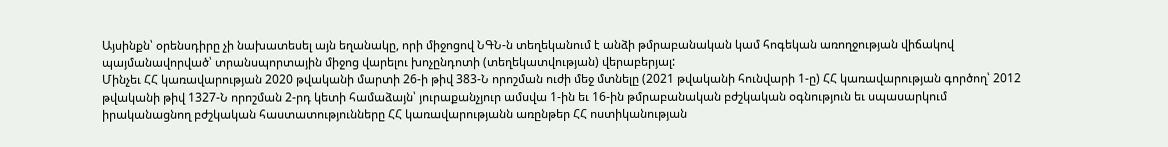Այսինքն՝ օրենսդիրը չի նախատեսել այն եղանակը, որի միջոցով ՆԳՆ-ն տեղեկանում է անձի թմրաբանական կամ հոգեկան առողջության վիճակով պայմանավորված՝ տրանսպորտային միջոց վարելու խոչընդոտի (տեղեկատվության) վերաբերյալ:
Մինչեւ ՀՀ կառավարության 2020 թվականի մարտի 26-ի թիվ 383-Ն որոշման ուժի մեջ մտնելը (2021 թվականի հունվարի 1-ը) ՀՀ կառավարության գործող՝ 2012 թվականի թիվ 1327-Ն որոշման 2-րդ կետի համաձայն՝ յուրաքանչյուր ամսվա 1-ին եւ 16-ին թմրաբանական բժշկական օգնություն եւ սպասարկում իրականացնող բժշկական հաստատությունները ՀՀ կառավարությանն առընթեր ՀՀ ոստիկանության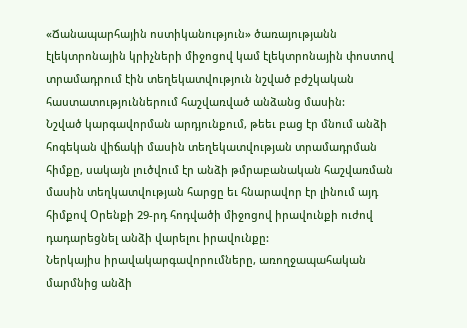«Ճանապարհային ոստիկանություն» ծառայությանն էլեկտրոնային կրիչների միջոցով կամ էլեկտրոնային փոստով տրամադրում էին տեղեկատվություն նշված բժշկական հաստատություններում հաշվառված անձանց մասին:
Նշված կարգավորման արդյունքում, թեեւ բաց էր մնում անձի հոգեկան վիճակի մասին տեղեկատվության տրամադրման հիմքը, սակայն լուծվում էր անձի թմրաբանական հաշվառման մասին տեղկատվության հարցը եւ հնարավոր էր լինում այդ հիմքով Օրենքի 29-րդ հոդվածի միջոցով իրավունքի ուժով դադարեցնել անձի վարելու իրավունքը:
Ներկայիս իրավակարգավորումները, առողջապահական մարմնից անձի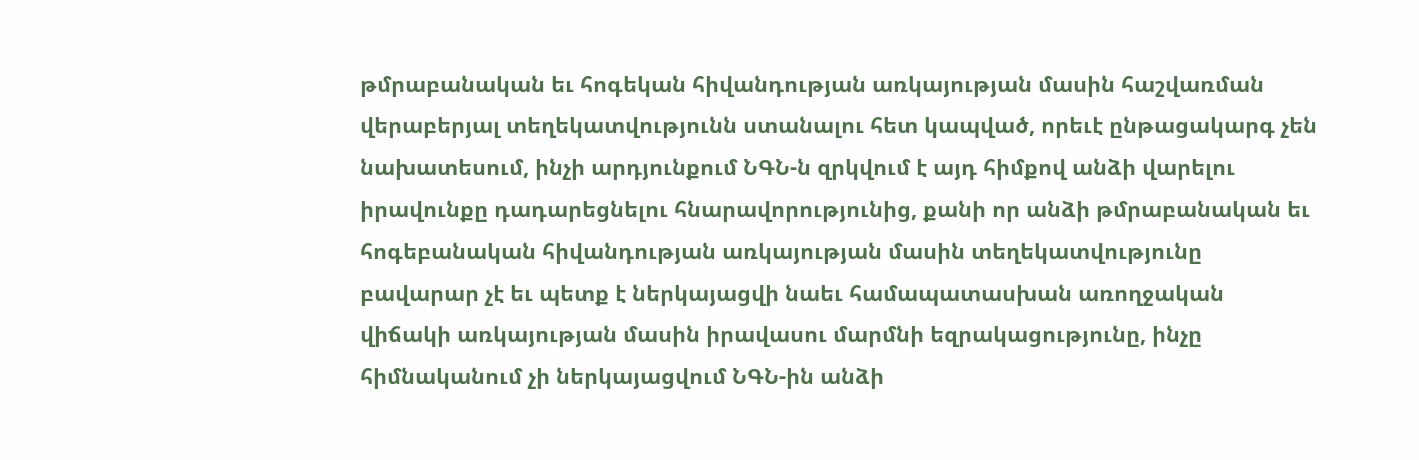թմրաբանական եւ հոգեկան հիվանդության առկայության մասին հաշվառման վերաբերյալ տեղեկատվությունն ստանալու հետ կապված, որեւէ ընթացակարգ չեն նախատեսում, ինչի արդյունքում ՆԳՆ-ն զրկվում է այդ հիմքով անձի վարելու իրավունքը դադարեցնելու հնարավորությունից, քանի որ անձի թմրաբանական եւ հոգեբանական հիվանդության առկայության մասին տեղեկատվությունը բավարար չէ եւ պետք է ներկայացվի նաեւ համապատասխան առողջական վիճակի առկայության մասին իրավասու մարմնի եզրակացությունը, ինչը հիմնականում չի ներկայացվում ՆԳՆ-ին անձի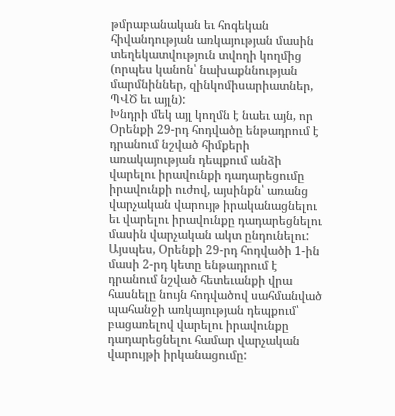թմրաբանական եւ հոգեկան հիվանդության առկայության մասին տեղեկատվություն տվողի կողմից (որպես կանոն՝ նախաքննության մարմնիններ, զինկոմիսարիատներ, ՊՎԾ եւ այլն):
Խնդրի մեկ այլ կողմն է նաեւ այն, որ Օրենքի 29-րդ հոդվածը ենթադրում է դրանում նշված հիմքերի առակայության դեպքում անձի վարելու իրավունքի դադարեցումը իրավունքի ուժով, այսինքն՝ առանց վարչական վարույթ իրականացնելու եւ վարելու իրավունքը դադարեցնելու մասին վարչական ակտ ընդունելու:
Այսպես, Օրենքի 29-րդ հոդվածի 1-ին մասի 2-րդ կետը ենթադրում է դրանում նշված հետեւանքի վրա հասնելը նույն հոդվածով սահմանված պահանջի առկայության դեպքում՝ բացառելով վարելու իրավունքը դադարեցնելու համար վարչական վարույթի իրկանացումը: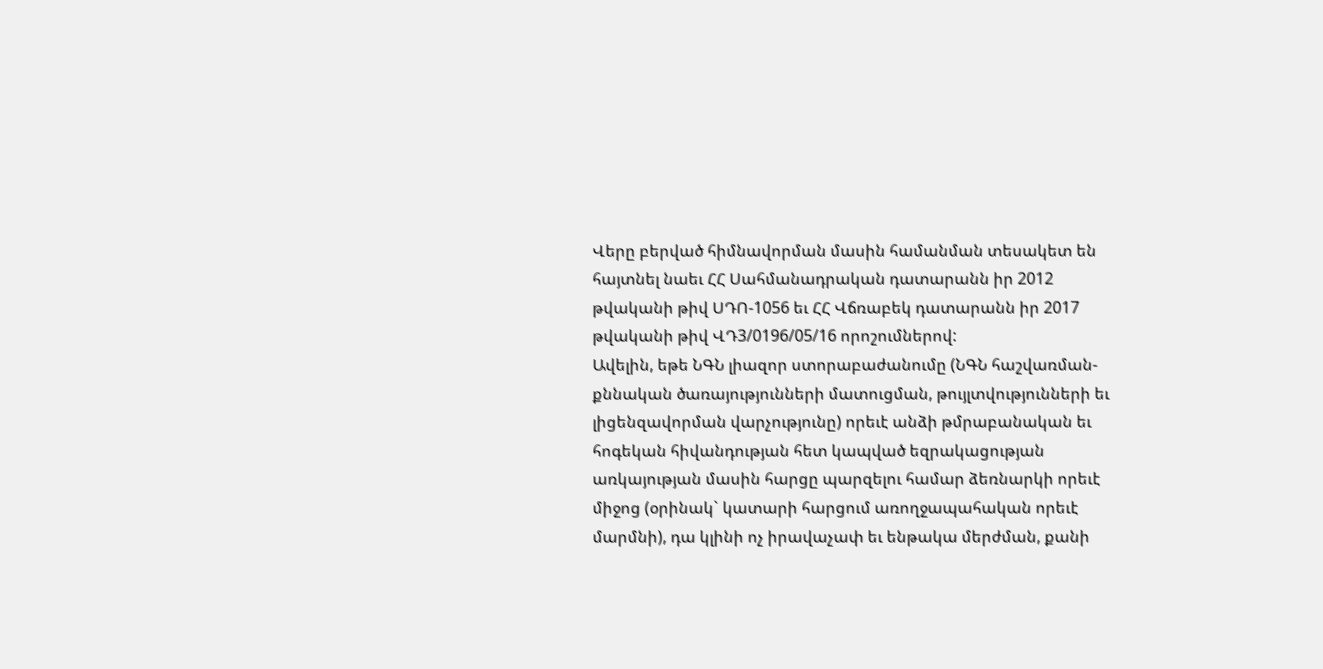Վերը բերված հիմնավորման մասին համանման տեսակետ են հայտնել նաեւ ՀՀ Սահմանադրական դատարանն իր 2012 թվականի թիվ ՍԴՈ-1056 եւ ՀՀ Վճռաբեկ դատարանն իր 2017 թվականի թիվ ՎԴ3/0196/05/16 որոշումներով:
Ավելին, եթե ՆԳՆ լիազոր ստորաբաժանումը (ՆԳՆ հաշվառման-քննական ծառայությունների մատուցման, թույլտվությունների եւ լիցենզավորման վարչությունը) որեւէ անձի թմրաբանական եւ հոգեկան հիվանդության հետ կապված եզրակացության առկայության մասին հարցը պարզելու համար ձեռնարկի որեւէ միջոց (օրինակ` կատարի հարցում առողջապահական որեւէ մարմնի), դա կլինի ոչ իրավաչափ եւ ենթակա մերժման, քանի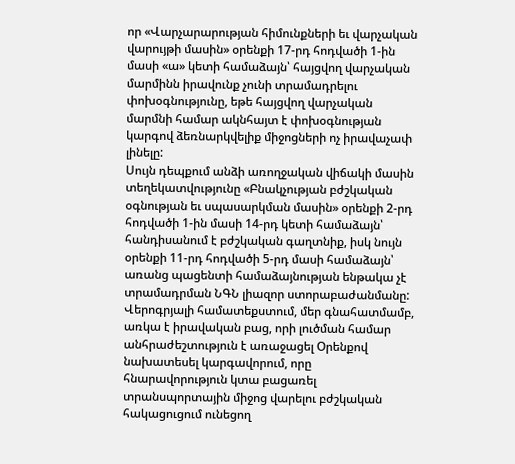որ «Վարչարարության հիմունքների եւ վարչական վարույթի մասին» օրենքի 17-րդ հոդվածի 1-ին մասի «ա» կետի համաձայն՝ հայցվող վարչական մարմինն իրավունք չունի տրամադրելու փոխօգնությունը, եթե հայցվող վարչական մարմնի համար ակնհայտ է փոխօգնության կարգով ձեռնարկվելիք միջոցների ոչ իրավաչափ լինելը:
Սույն դեպքում անձի առողջական վիճակի մասին տեղեկատվությունը «Բնակչության բժշկական օգնության եւ սպասարկման մասին» օրենքի 2-րդ հոդվածի 1-ին մասի 14-րդ կետի համաձայն՝ հանդիսանում է բժշկական գաղտնիք, իսկ նույն օրենքի 11-րդ հոդվածի 5-րդ մասի համաձայն՝ առանց պացենտի համաձայնության ենթակա չէ տրամադրման ՆԳՆ լիազոր ստորաբաժանմանը:
Վերոգրյալի համատեքստում, մեր գնահատմամբ, առկա է իրավական բաց, որի լուծման համար անհրաժեշտություն է առաջացել Օրենքով նախատեսել կարգավորում, որը հնարավորություն կտա բացառել տրանսպորտային միջոց վարելու բժշկական հակացուցում ունեցող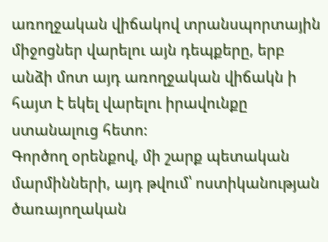առողջական վիճակով տրանսպորտային միջոցներ վարելու այն դեպքերը, երբ անձի մոտ այդ առողջական վիճակն ի հայտ է եկել վարելու իրավունքը ստանալուց հետո:
Գործող օրենքով, մի շարք պետական մարմինների, այդ թվում՝ ոստիկանության ծառայողական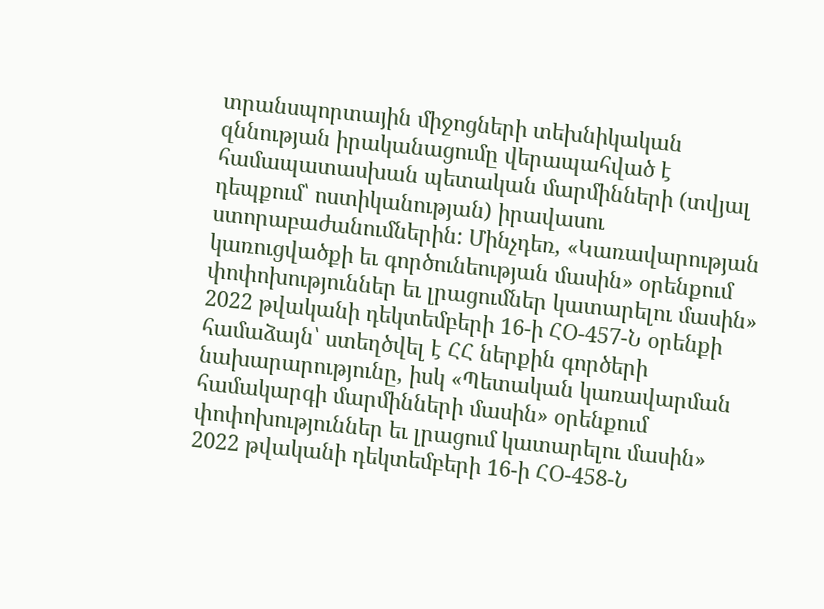տրանսպորտային միջոցների տեխնիկական զննության իրականացումը վերապահված է համապատասխան պետական մարմինների (տվյալ դեպքում՝ ոստիկանության) իրավասու ստորաբաժանումներին: Մինչդեռ, «Կառավարության կառուցվածքի եւ գործունեության մասին» օրենքում փոփոխություններ եւ լրացումներ կատարելու մասին» 2022 թվականի դեկտեմբերի 16-ի ՀՕ-457-Ն օրենքի համաձայն՝ ստեղծվել է ՀՀ ներքին գործերի նախարարությունը, իսկ «Պետական կառավարման համակարգի մարմինների մասին» օրենքում փոփոխություններ եւ լրացում կատարելու մասին» 2022 թվականի դեկտեմբերի 16-ի ՀՕ-458-Ն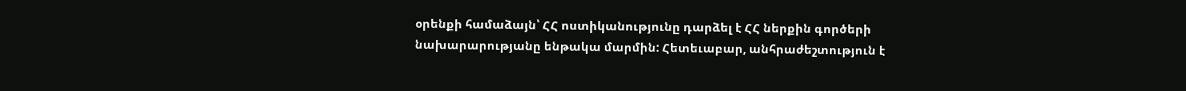օրենքի համաձայն՝ ՀՀ ոստիկանությունը դարձել է ՀՀ ներքին գործերի նախարարությանը ենթակա մարմին: Հետեւաբար, անհրաժեշտություն է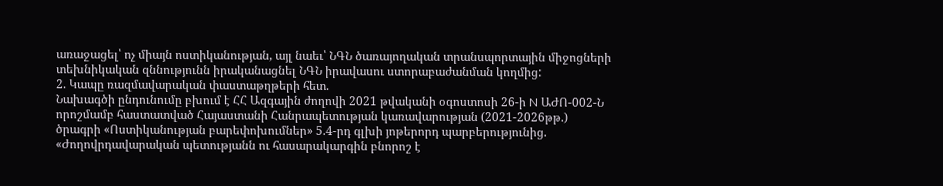առաջացել՝ ոչ միայն ոստիկանության, այլ նաեւ՝ ՆԳՆ ծառայողական տրանսպորտային միջոցների տեխնիկական զննությունն իրականացնել ՆԳՆ իրավասու ստորաբաժանման կողմից:
2. Կապը ռազմավարական փաստաթղթերի հետ.
Նախագծի ընդունումը բխում է ՀՀ Ազգային ժողովի 2021 թվականի օգոստոսի 26-ի N ԱԺՈ-002-Ն որոշմամբ հաստատված Հայաստանի Հանրապետության կառավարության (2021-2026թթ.) ծրագրի «Ոստիկանության բարեփոխումներ» 5.4-րդ գլխի յոթերորդ պարբերությունից. «Ժողովրդավարական պետությանն ու հասարակարգին բնորոշ է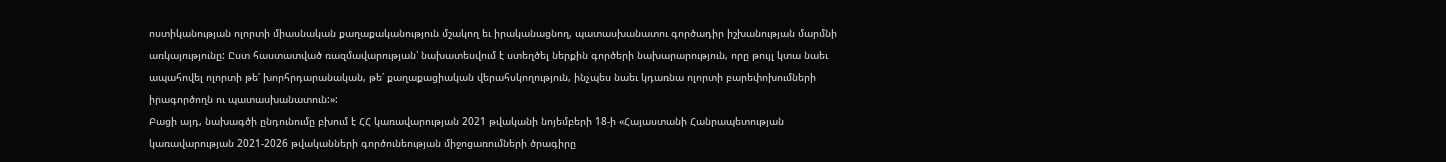ոստիկանության ոլորտի միասնական քաղաքականություն մշակող եւ իրականացնող, պատասխանատու գործադիր իշխանության մարմնի առկայությունը: Ըստ հաստատված ռազմավարության՝ նախատեսվում է ստեղծել ներքին գործերի նախարարություն, որը թույլ կտա նաեւ ապահովել ոլորտի թե՛ խորհրդարանական, թե՛ քաղաքացիական վերահսկողություն, ինչպես նաեւ կդառնա ոլորտի բարեփոխումների իրագործողն ու պատասխանատուն:»:
Բացի այդ, նախագծի ընդունումը բխում է ՀՀ կառավարության 2021 թվականի նոյեմբերի 18-ի «Հայաստանի Հանրապետության կառավարության 2021-2026 թվականների գործունեության միջոցառումների ծրագիրը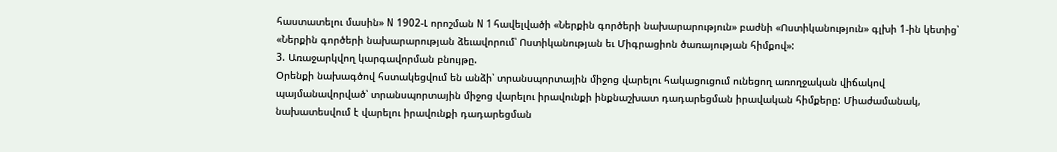հաստատելու մասին» N 1902-Լ որոշման N 1 հավելվածի «Ներքին գործերի նախարարություն» բաժնի «Ոստիկանություն» գլխի 1-ին կետից՝ «Ներքին գործերի նախարարության ձեւավորում՝ Ոստիկանության եւ Միգրացիոն ծառայության հիմքով»:
3. Առաջարկվող կարգավորման բնույթը.
Օրենքի նախագծով հստակեցվում են անձի՝ տրանսպորտային միջոց վարելու հակացուցում ունեցող առողջական վիճակով պայմանավորված՝ տրանսպորտային միջոց վարելու իրավունքի ինքնաշխատ դադարեցման իրավական հիմքերը: Միաժամանակ, նախատեսվում է վարելու իրավունքի դադարեցման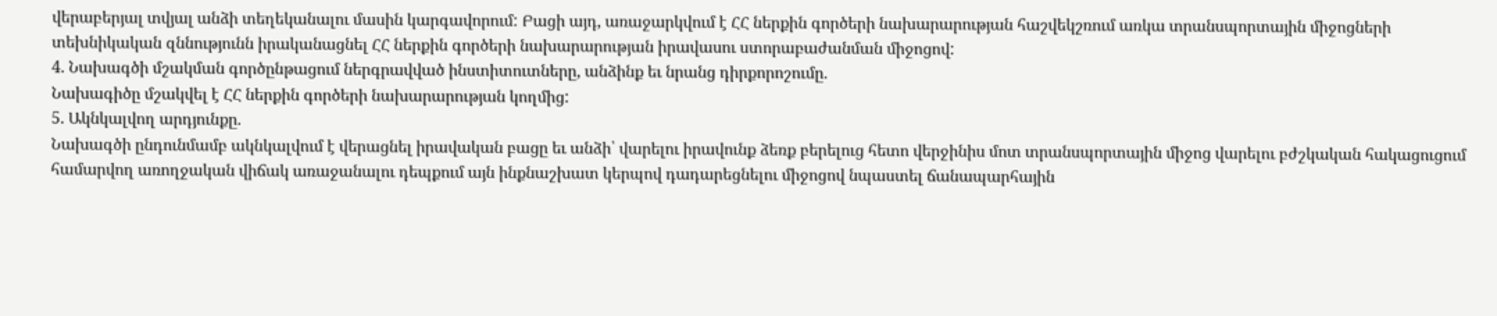վերաբերյալ տվյալ անձի տեղեկանալու մասին կարգավորում: Բացի այդ, առաջարկվում է ՀՀ ներքին գործերի նախարարության հաշվեկշռում առկա տրանսպորտային միջոցների տեխնիկական զննությունն իրականացնել ՀՀ ներքին գործերի նախարարության իրավասու ստորաբաժանման միջոցով:
4. Նախագծի մշակման գործընթացում ներգրավված ինստիտուտները, անձինք եւ նրանց դիրքորոշումը.
Նախագիծը մշակվել է ՀՀ ներքին գործերի նախարարության կողմից:
5. Ակնկալվող արդյունքը.
Նախագծի ընդունմամբ ակնկալվում է վերացնել իրավական բացը եւ անձի՝ վարելու իրավունք ձեռք բերելուց հետո վերջինիս մոտ տրանսպորտային միջոց վարելու բժշկական հակացուցում համարվող առողջական վիճակ առաջանալու դեպքում այն ինքնաշխատ կերպով դադարեցնելու միջոցով նպաստել ճանապարհային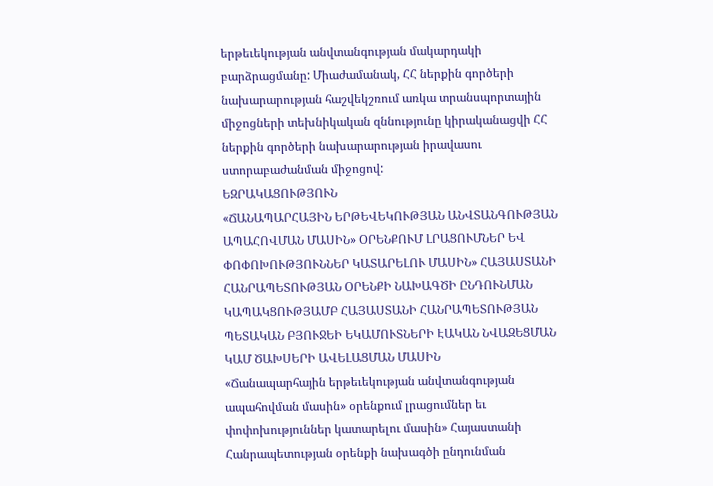երթեւեկության անվտանգության մակարդակի բարձրացմանը: Միաժամանակ, ՀՀ ներքին գործերի նախարարության հաշվեկշռում առկա տրանսպորտային միջոցների տեխնիկական զննությունը կիրականացվի ՀՀ ներքին գործերի նախարարության իրավասու ստորաբաժանման միջոցով:
ԵԶՐԱԿԱՑՈՒԹՅՈՒՆ
«ՃԱՆԱՊԱՐՀԱՅԻՆ ԵՐԹԵՎԵԿՈՒԹՅԱՆ ԱՆՎՏԱՆԳՈՒԹՅԱՆ ԱՊԱՀՈՎՄԱՆ ՄԱՍԻՆ» ՕՐԵՆՔՈՒՄ ԼՐԱՑՈՒՄՆԵՐ ԵՎ ՓՈՓՈԽՈՒԹՅՈՒՆՆԵՐ ԿԱՏԱՐԵԼՈՒ ՄԱՍԻՆ» ՀԱՅԱՍՏԱՆԻ ՀԱՆՐԱՊԵՏՈՒԹՅԱՆ ՕՐԵՆՔԻ ՆԱԽԱԳԾԻ ԸՆԴՈՒՆՄԱՆ ԿԱՊԱԿՑՈՒԹՅԱՄԲ ՀԱՅԱՍՏԱՆԻ ՀԱՆՐԱՊԵՏՈՒԹՅԱՆ ՊԵՏԱԿԱՆ ԲՅՈՒՋԵԻ ԵԿԱՄՈՒՏՆԵՐԻ ԷԱԿԱՆ ՆՎԱԶԵՑՄԱՆ ԿԱՄ ԾԱԽՍԵՐԻ ԱՎԵԼԱՑՄԱՆ ՄԱՍԻՆ
«Ճանապարհային երթեւեկության անվտանգության ապահովման մասին» օրենքում լրացումներ եւ փոփոխություններ կատարելու մասին» Հայաստանի Հանրապետության օրենքի նախագծի ընդունման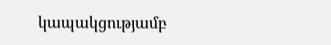կապակցությամբ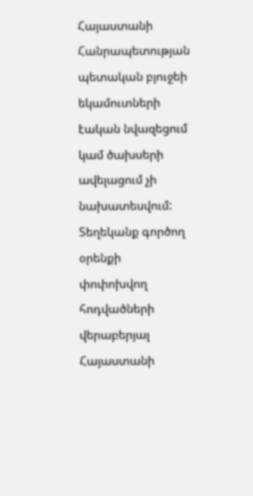Հայաստանի Հանրապետության պետական բյուջեի եկամուտների էական նվազեցում կամ ծախսերի ավելացում չի նախատեսվում:
Տեղեկանք գործող օրենքի փոփոխվող հոդվածների վերաբերյալ
Հայաստանի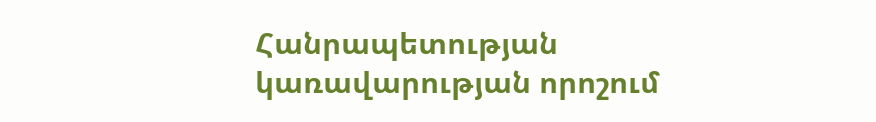Հանրապետության կառավարության որոշում